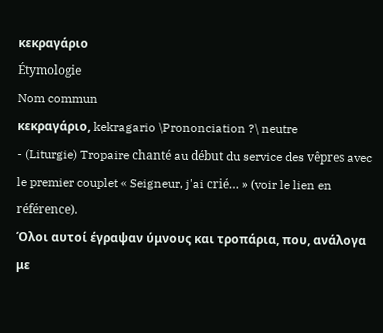κεκραγάριο
Étymologie
Nom commun
κεκραγάριο, kekragario \Prononciation ?\ neutre
- (Liturgie) Tropaire chanté au début du service des vêpres avec le premier couplet « Seigneur, j'ai crié… » (voir le lien en référence).
Όλοι αυτοί έγραψαν ύμνους και τροπάρια, που, ανάλογα με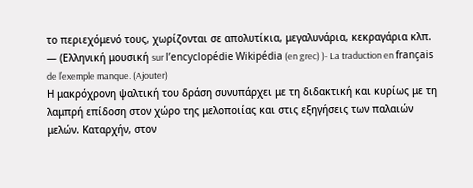το περιεχόμενό τους, χωρίζονται σε απολυτίκια, μεγαλυνάρια, κεκραγάρια κλπ.
— (Ελληνική μουσική sur l’encyclopédie Wikipédia (en grec) )- La traduction en français de l’exemple manque. (Ajouter)
Η μακρόχρονη ψαλτική του δράση συνυπάρχει με τη διδακτική και κυρίως με τη λαμπρή επίδοση στον χώρο της μελοποιίας και στις εξηγήσεις των παλαιών μελών. Καταρχήν, στον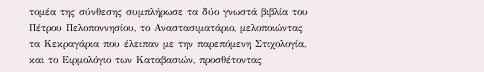τομέα της σύνθεσης συμπλήρωσε τα δύο γνωστά βιβλία του Πέτρου Πελοποννησίου, το Aναστασιματάριο, μελοποιώντας τα Κεκραγάρια που έλειπαν με την παρεπόμενη Στιχολογία, και το Ειρμολόγιο των Καταβασιών, προσθέτοντας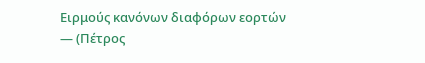Ειρμούς κανόνων διαφόρων εορτών
— (Πέτρος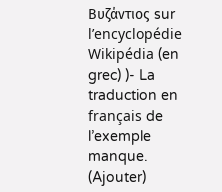Βυζάντιος sur l’encyclopédie Wikipédia (en grec) )- La traduction en français de l’exemple manque. (Ajouter)